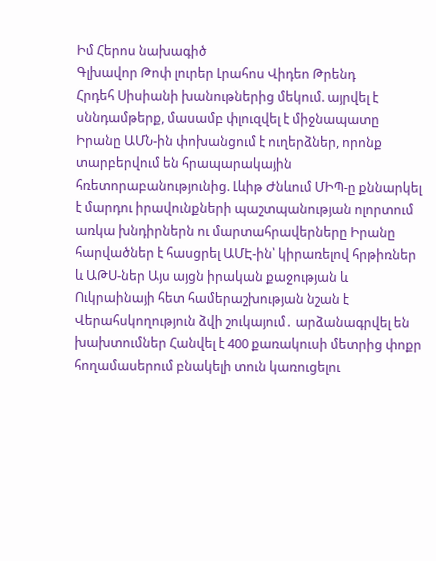Իմ Հերոս նախագիծ
Գլխավոր Թոփ լուրեր Լրահոս Վիդեո Թրենդ
Հրդեհ Սիսիանի խանութներից մեկում. այրվել է սննդամթերք, մասամբ փլուզվել է միջնապատը Իրանը ԱՄՆ-ին փոխանցում է ուղերձներ, որոնք տարբերվում են հրապարակային հռետորաբանությունից. Լևիթ Ժնևում ՄԻՊ-ը քննարկել է մարդու իրավունքների պաշտպանության ոլորտում առկա խնդիրներն ու մարտահրավերները Իրանը հարվածներ է հասցրել ԱՄԷ-ին՝ կիրառելով հրթիռներ և ԱԹՍ-ներ Այս այցն իրական քաջության և Ուկրաինայի հետ համերաշխության նշան է Վերահսկողություն ձվի շուկայում․ արձանագրվել են խախտումներ Հանվել է 400 քառակուսի մետրից փոքր հողամասերում բնակելի տուն կառուցելու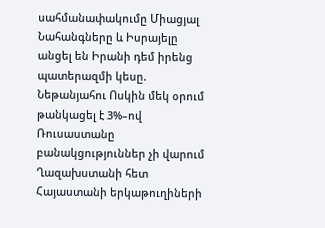սահմանափակումը Միացյալ Նահանգները և Իսրայելը անցել են Իրանի դեմ իրենց պատերազմի կեսը. Նեթանյահու Ոսկին մեկ օրում թանկացել է 3%–ով Ռուսաստանը բանակցություններ չի վարում Ղազախստանի հետ Հայաստանի երկաթուղիների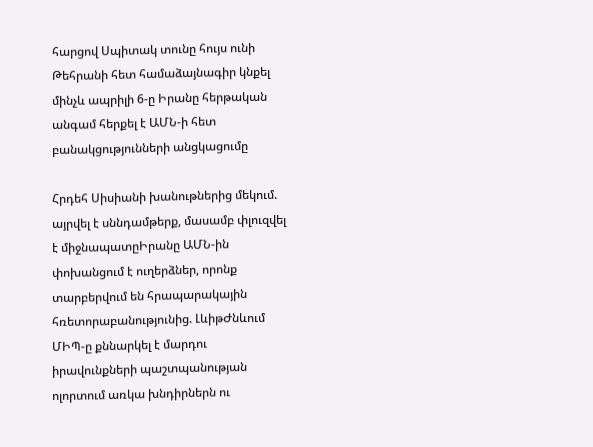հարցով Սպիտակ տունը հույս ունի Թեհրանի հետ համաձայնագիր կնքել մինչև ապրիլի 6-ը Իրանը հերթական անգամ հերքել է ԱՄՆ-ի հետ բանակցությունների անցկացումը

Հրդեհ Սիսիանի խանութներից մեկում. այրվել է սննդամթերք, մասամբ փլուզվել է միջնապատըԻրանը ԱՄՆ-ին փոխանցում է ուղերձներ, որոնք տարբերվում են հրապարակային հռետորաբանությունից. ԼևիթԺնևում ՄԻՊ-ը քննարկել է մարդու իրավունքների պաշտպանության ոլորտում առկա խնդիրներն ու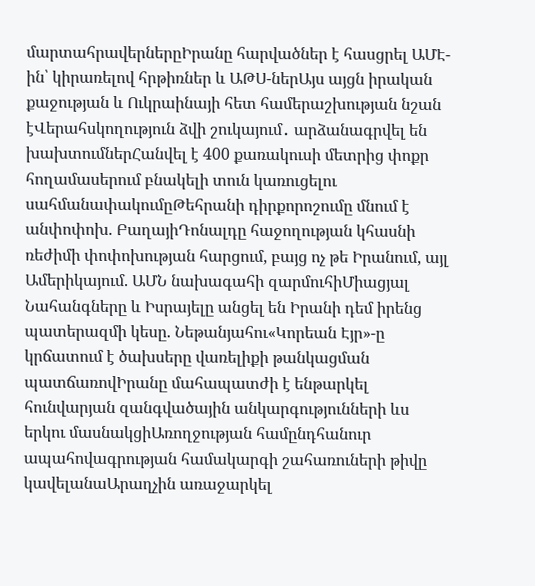մարտահրավերներըԻրանը հարվածներ է հասցրել ԱՄԷ-ին՝ կիրառելով հրթիռներ և ԱԹՍ-ներԱյս այցն իրական քաջության և Ուկրաինայի հետ համերաշխության նշան էՎերահսկողություն ձվի շուկայում․ արձանագրվել են խախտումներՀանվել է 400 քառակուսի մետրից փոքր հողամասերում բնակելի տուն կառուցելու սահմանափակումըԹեհրանի դիրքորոշումը մնում է անփոփոխ. ԲաղայիԴոնալդը հաջողության կհասնի ռեժիմի փոփոխության հարցում, բայց ոչ թե Իրանում, այլ Ամերիկայում. ԱՄՆ նախագահի զարմուհիՄիացյալ Նահանգները և Իսրայելը անցել են Իրանի դեմ իրենց պատերազմի կեսը. Նեթանյահու«Կորեան Էյր»-ը կրճատում է ծախսերը վառելիքի թանկացման պատճառովԻրանը մահապատժի է ենթարկել հունվարյան զանգվածային անկարգությունների ևս երկու մասնակցիԱռողջության համընդհանուր ապահովագրության համակարգի շահառուների թիվը կավելանաԱրաղչին առաջարկել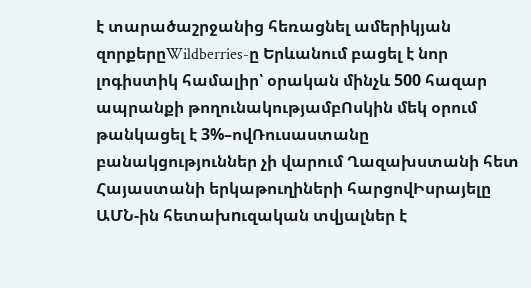է տարածաշրջանից հեռացնել ամերիկյան զորքերըWildberries-ը Երևանում բացել է նոր լոգիստիկ համալիր՝ օրական մինչև 500 հազար ապրանքի թողունակությամբՈսկին մեկ օրում թանկացել է 3%–ովՌուսաստանը բանակցություններ չի վարում Ղազախստանի հետ Հայաստանի երկաթուղիների հարցովԻսրայելը ԱՄՆ-ին հետախnւզական տվյալներ է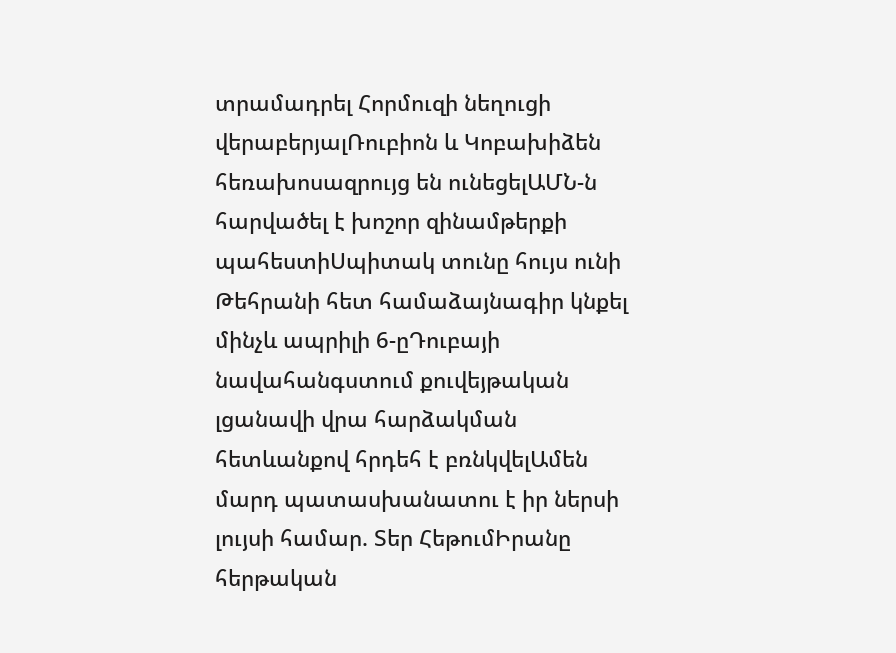տրամադրել Հորմուզի նեղուցի վերաբերյալՌուբիոն և Կոբախիձեն հեռախոսազրույց են ունեցելԱՄՆ-ն հարվածել է խոշոր զինամթերքի պահեստիՍպիտակ տունը հույս ունի Թեհրանի հետ համաձայնագիր կնքել մինչև ապրիլի 6-ըԴուբայի նավահանգստում քուվեյթական լցանավի վրա հարձակման հետևանքով հրդեհ է բռնկվելԱմեն մարդ պատասխանատու է իր ներսի լույսի համար. Տեր ՀեթումԻրանը հերթական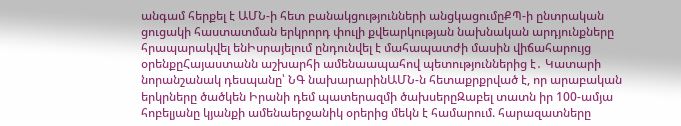անգամ հերքել է ԱՄՆ-ի հետ բանակցությունների անցկացումըՔՊ-ի ընտրական ցուցակի հաստատման երկրորդ փուլի քվեարկության նախնական արդյունքները հրապարակվել ենԻսրայելում ընդունվել է մահապատժի մասին վիճահարույց օրենքըՀայաստանն աշխարհի ամենաապահով պետություններից է․ Կատարի նորանշանակ դեսպանը՝ ՆԳ նախարարինԱՄՆ-ն հետաքրքրված է, որ արաբական երկրները ծածկեն Իրանի դեմ պատերազմի ծախսերըԶաբել տատն իր 100-ամյա հոբելյանը կյանքի ամենաերջանիկ օրերից մեկն է համարում. հարազատները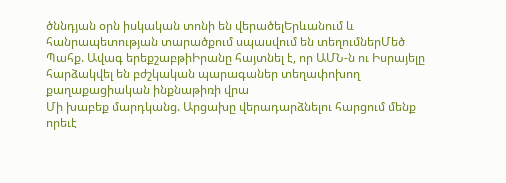ծննդյան օրն իսկական տոնի են վերածելԵրևանում և հանրապետության տարածքում սպասվում են տեղումներՄեծ Պահք. Ավագ երեքշաբթիԻրանը հայտնել է, որ ԱՄՆ-ն ու Իսրայելը հարձակվել են բժշկական պարագաներ տեղափոխող քաղաքացիական ինքնաթիռի վրա
Մի խաբեք մարդկանց. Արցախը վերադարձնելու հարցում մենք որեւէ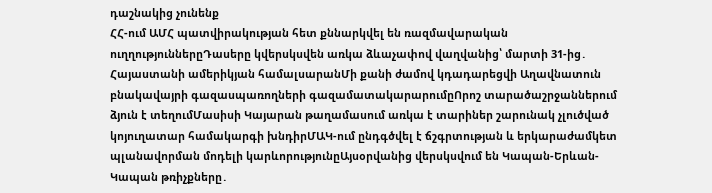դաշնակից չունենք
ՀՀ-ում ԱՄՀ պատվիրակության հետ քննարկվել են ռազմավարական ուղղություններըԴասերը կվերսկսվեն առկա ձևաչափով վաղվանից՝ մարտի 31-ից․ Հայաստանի ամերիկյան համալսարանՄի քանի ժամով կդադարեցվի Աղավնատուն բնակավայրի գազասպառողների գազամատակարարումըՈրոշ տարածաշրջաններում ձյուն է տեղումՄասիսի Կայարան թաղամասում առկա է տարիներ շարունակ չլուծված կոյուղատար համակարգի խնդիրՄԱԿ-ում ընդգծվել է ճշգրտության և երկարաժամկետ պլանավորման մոդելի կարևորությունըԱյսօրվանից վերսկսվում են Կապան-Երևան-Կապան թռիչքները․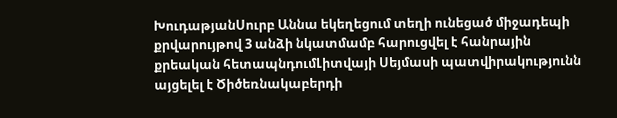ԽուդաթյանՍուրբ Աննա եկեղեցում տեղի ունեցած միջադեպի քրվարույթով 3 անձի նկատմամբ հարուցվել է հանրային քրեական հետապնդումԼիտվայի Սեյմասի պատվիրակությունն այցելել է Ծիծեռնակաբերդի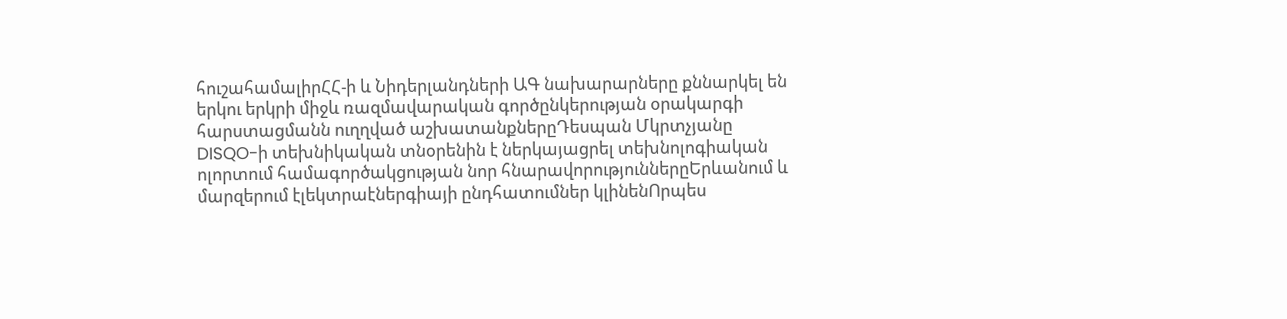հուշահամալիրՀՀ-ի և Նիդերլանդների ԱԳ նախարարները քննարկել են երկու երկրի միջև ռազմավարական գործընկերության օրակարգի հարստացմանն ուղղված աշխատանքներըԴեսպան Մկրտչյանը DISQO-ի տեխնիկական տնօրենին է ներկայացրել տեխնոլոգիական ոլորտում համագործակցության նոր հնարավորություններըԵրևանում և մարզերում էլեկտրաէներգիայի ընդհատումներ կլինենՈրպես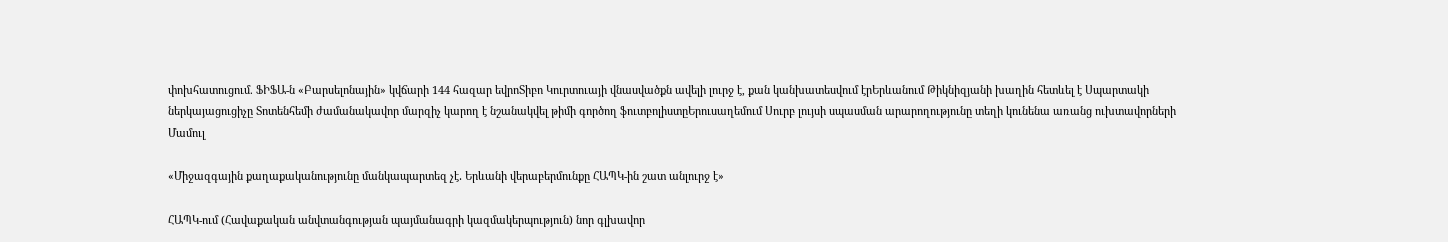փոխհատուցում. ՖԻՖԱ-ն «Բարսելոնային» կվճարի 144 հազար եվրոՏիբո Կուրտուայի վնասվածքն ավելի լուրջ է, քան կանխատեսվում էրԵրևանում Թիկնիզյանի խաղին հետևել է Սպարտակի ներկայացուցիչը Տոտենհեմի ժամանակավոր մարզիչ կարող է նշանակվել թիմի գործող ֆուտբոլիստըԵրուսաղեմում Սուրբ լույսի սպասման արարողությունը տեղի կունենա առանց ուխտավորների
Մամուլ

«Միջազգային քաղաքականությունը մանկապարտեզ չէ․ Երևանի վերաբերմունքը ՀԱՊԿ-ին շատ անլուրջ է»

ՀԱՊԿ-ում (Հավաքական անվտանգության պայմանագրի կազմակերպություն) նոր գլխավոր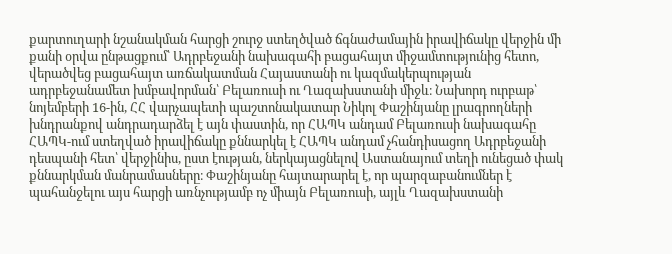քարտուղարի նշանակման հարցի շուրջ ստեղծված ճգնաժամային իրավիճակը վերջին մի քանի օրվա ընթացքում՝ Ադրբեջանի նախագահի բացահայտ միջամտությունից հետո, վերածվեց բացահայտ առճակատման Հայաստանի ու կազմակերպության ադրբեջանամետ խմբավորման՝ Բելառուսի ու Ղազախստանի միջև։ Նախորդ ուրբաթ՝ նոյեմբերի 16-ին, ՀՀ վարչապետի պաշտոնակատար Նիկոլ Փաշինյանը լրագրողների խնդրանքով անդրադարձել է այն փաստին, որ ՀԱՊԿ անդամ Բելառուսի նախագահը ՀԱՊԿ-ում ստեղված իրավիճակը քննարկել է ՀԱՊԿ անդամ չհանդիսացող Ադրբեջանի դեսպանի հետ՝ վերջինիս, ըստ էության, ներկայացնելով Աստանայում տեղի ունեցած փակ քննարկման մանրամասները։ Փաշինյանը հայտարարել է, որ պարզաբանումներ է պահանջելու այս հարցի առնչությամբ ոչ միայն Բելառուսի, այլև Ղազախստանի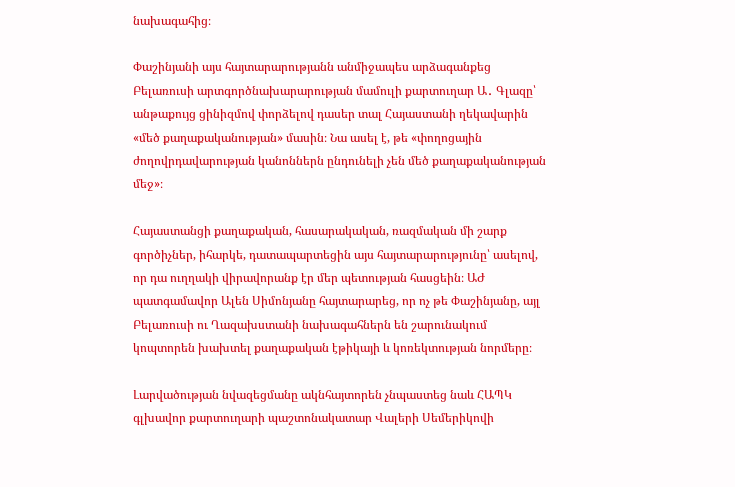նախագահից։

Փաշինյանի այս հայտարարությանն անմիջապես արձագանքեց Բելառուսի արտգործնախարարության մամուլի քարտուղար Ա․ Գլազը՝ անթաքույց ցինիզմով փորձելով դասեր տալ Հայաստանի ղեկավարին «մեծ քաղաքականության» մասին։ Նա ասել է, թե «փողոցային ժողովրդավարության կանոններն ընդունելի չեն մեծ քաղաքականության մեջ»։

Հայաստանցի քաղաքական, հասարակական, ռազմական մի շարք գործիչներ, իհարկե, դատապարտեցին այս հայտարարությունը՝ ասելով, որ դա ուղղակի վիրավորանք էր մեր պետության հասցեին։ ԱԺ պատգամավոր Ալեն Սիմոնյանը հայտարարեց, որ ոչ թե Փաշինյանը, այլ Բելառուսի ու Ղազախստանի նախագահներն են շարունակում կոպտորեն խախտել քաղաքական էթիկայի և կոռեկտության նորմերը։

Լարվածության նվազեցմանը ակնհայտորեն չնպաստեց նաև ՀԱՊԿ գլխավոր քարտուղարի պաշտոնակատար Վալերի Սեմերիկովի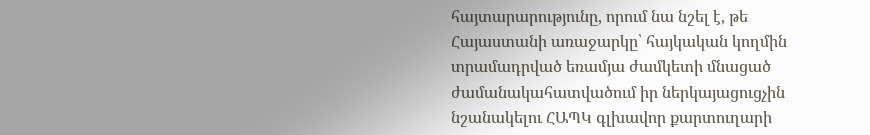հայտարարությունը, որում նա նշել է, թե Հայաստանի առաջարկը՝ հայկական կողմին տրամադրված եռամյա ժամկետի մնացած ժամանակահատվածում իր ներկայացուցչին նշանակելու ՀԱՊԿ գլխավոր քարտուղարի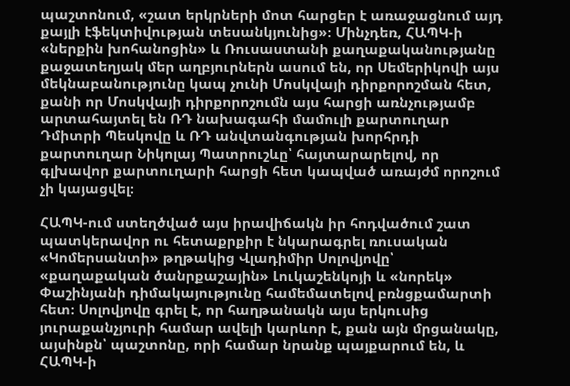պաշտոնում, «շատ երկրների մոտ հարցեր է առաջացնում այդ քայլի էֆեկտիվության տեսանկյունից»։ Մինչդեռ, ՀԱՊԿ-ի «ներքին խոհանոցին» և Ռուսաստանի քաղաքականությանը քաջատեղյակ մեր աղբյուրներն ասում են, որ Սեմերիկովի այս մեկնաբանությունը կապ չունի Մոսկվայի դիրքորոշման հետ, քանի որ Մոսկվայի դիրքորոշումն այս հարցի առնչությամբ արտահայտել են ՌԴ նախագահի մամուլի քարտուղար Դմիտրի Պեսկովը և ՌԴ անվտանգության խորհրդի քարտուղար Նիկոլայ Պատրուշևը՝ հայտարարելով, որ գլխավոր քարտուղարի հարցի հետ կապված առայժմ որոշում չի կայացվել։

ՀԱՊԿ-ում ստեղծված այս իրավիճակն իր հոդվածում շատ պատկերավոր ու հետաքրքիր է նկարագրել ռուսական «Կոմերսանտի» թղթակից Վլադիմիր Սոլովյովը՝ «քաղաքական ծանրքաշային» Լուկաշենկոյի և «նորեկ» Փաշինյանի դիմակայությունը համեմատելով բռնցքամարտի հետ։ Սոլովյովը գրել է, որ հաղթանակն այս երկուսից յուրաքանչյուրի համար ավելի կարևոր է, քան այն մրցանակը, այսինքն՝ պաշտոնը, որի համար նրանք պայքարում են, և ՀԱՊԿ-ի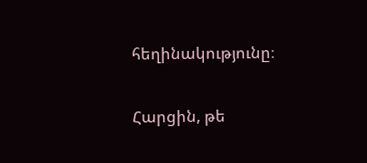հեղինակությունը։

Հարցին, թե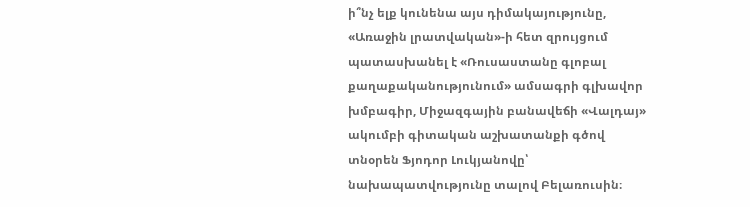ի՞նչ ելք կունենա այս դիմակայությունը, «Առաջին լրատվական»-ի հետ զրույցում պատասխանել է «Ռուսաստանը գլոբալ քաղաքականությունում» ամսագրի գլխավոր խմբագիր, Միջազգային բանավեճի «Վալդայ» ակումբի գիտական աշխատանքի գծով տնօրեն Ֆյոդոր Լուկյանովը՝ նախապատվությունը տալով Բելառուսին։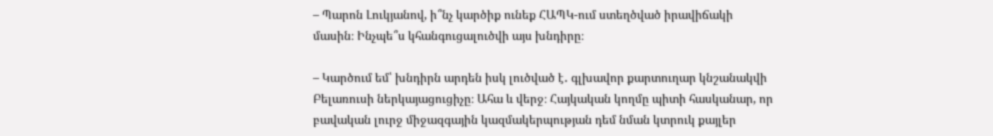– Պարոն Լուկյանով, ի՞նչ կարծիք ունեք ՀԱՊԿ-ում ստեղծված իրավիճակի մասին։ Ինչպե՞ս կհանգուցալուծվի այս խնդիրը։

– Կարծում եմ՝ խնդիրն արդեն իսկ լուծված է․ գլխավոր քարտուղար կնշանակվի Բելառուսի ներկայացուցիչը։ Ահա և վերջ։ Հայկական կողմը պիտի հասկանար, որ բավական լուրջ միջազգային կազմակերպության դեմ նման կտրուկ քայլեր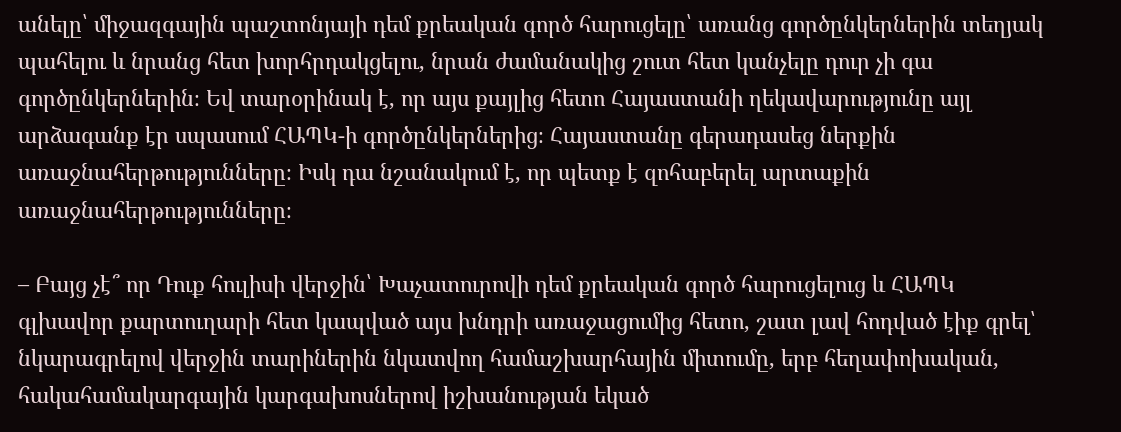անելը՝ միջազգային պաշտոնյայի դեմ քրեական գործ հարուցելը՝ առանց գործընկերներին տեղյակ պահելու և նրանց հետ խորհրդակցելու, նրան ժամանակից շուտ հետ կանչելը դուր չի գա գործընկերներին։ Եվ տարօրինակ է, որ այս քայլից հետո Հայաստանի ղեկավարությունը այլ արձագանք էր սպասում ՀԱՊԿ-ի գործընկերներից։ Հայաստանը գերադասեց ներքին առաջնահերթությունները։ Իսկ դա նշանակում է, որ պետք է զոհաբերել արտաքին առաջնահերթությունները։

– Բայց չէ՞ որ Դուք հուլիսի վերջին՝ Խաչատուրովի դեմ քրեական գործ հարուցելուց և ՀԱՊԿ գլխավոր քարտուղարի հետ կապված այս խնդրի առաջացումից հետո, շատ լավ հոդված էիք գրել՝ նկարագրելով վերջին տարիներին նկատվող համաշխարհային միտումը, երբ հեղափոխական, հակահամակարգային կարգախոսներով իշխանության եկած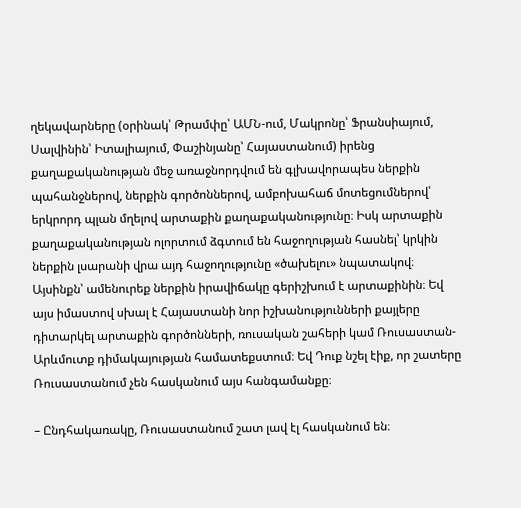ղեկավարները (օրինակ՝ Թրամփը՝ ԱՄՆ-ում, Մակրոնը՝ Ֆրանսիայում, Սալվինին՝ Իտալիայում, Փաշինյանը՝ Հայաստանում) իրենց քաղաքականության մեջ առաջնորդվում են գլխավորապես ներքին պահանջներով, ներքին գործոններով, ամբոխահաճ մոտեցումներով՝ երկրորդ պլան մղելով արտաքին քաղաքականությունը։ Իսկ արտաքին քաղաքականության ոլորտում ձգտում են հաջողության հասնել՝ կրկին ներքին լսարանի վրա այդ հաջողությունը «ծախելու» նպատակով։ Այսինքն՝ ամենուրեք ներքին իրավիճակը գերիշխում է արտաքինին։ Եվ այս իմաստով սխալ է Հայաստանի նոր իշխանությունների քայլերը դիտարկել արտաքին գործոնների, ռուսական շահերի կամ Ռուսաստան-Արևմուտք դիմակայության համատեքստում։ Եվ Դուք նշել էիք, որ շատերը Ռուսաստանում չեն հասկանում այս հանգամանքը։

– Ընդհակառակը, Ռուսաստանում շատ լավ էլ հասկանում են։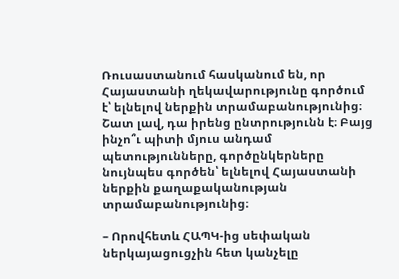Ռուսաստանում հասկանում են, որ Հայաստանի ղեկավարությունը գործում է՝ ելնելով ներքին տրամաբանությունից։ Շատ լավ, դա իրենց ընտրությունն է։ Բայց ինչո՞ւ պիտի մյուս անդամ պետությունները, գործընկերները նույնպես գործեն՝ ելնելով Հայաստանի ներքին քաղաքականության տրամաբանությունից։

– Որովհետև ՀԱՊԿ-ից սեփական ներկայացուցչին հետ կանչելը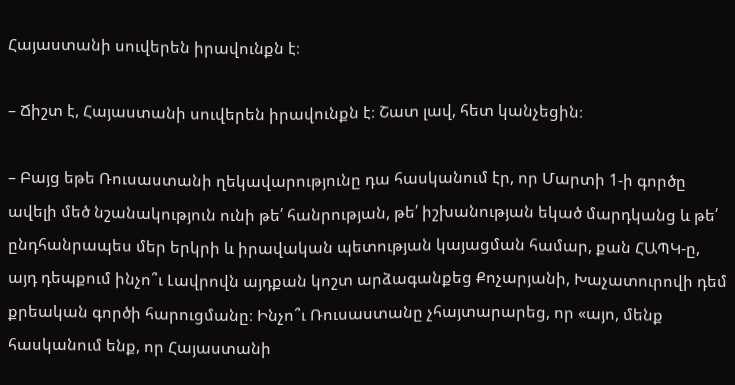Հայաստանի սուվերեն իրավունքն է։

– Ճիշտ է, Հայաստանի սուվերեն իրավունքն է։ Շատ լավ, հետ կանչեցին։

– Բայց եթե Ռուսաստանի ղեկավարությունը դա հասկանում էր, որ Մարտի 1-ի գործը ավելի մեծ նշանակություն ունի թե՛ հանրության, թե՛ իշխանության եկած մարդկանց և թե՛ ընդհանրապես մեր երկրի և իրավական պետության կայացման համար, քան ՀԱՊԿ-ը, այդ դեպքում ինչո՞ւ Լավրովն այդքան կոշտ արձագանքեց Քոչարյանի, Խաչատուրովի դեմ քրեական գործի հարուցմանը։ Ինչո՞ւ Ռուսաստանը չհայտարարեց, որ «այո, մենք հասկանում ենք, որ Հայաստանի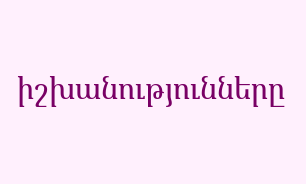իշխանությունները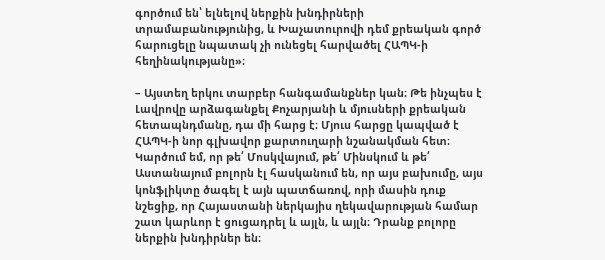գործում են՝ ելնելով ներքին խնդիրների տրամաբանությունից, և Խաչատուրովի դեմ քրեական գործ հարուցելը նպատակ չի ունեցել հարվածել ՀԱՊԿ-ի հեղինակությանը»։

– Այստեղ երկու տարբեր հանգամանքներ կան։ Թե ինչպես է Լավրովը արձագանքել Քոչարյանի և մյուսների քրեական հետապնդմանը, դա մի հարց է։ Մյուս հարցը կապված է ՀԱՊԿ-ի նոր գլխավոր քարտուղարի նշանակման հետ։ Կարծում եմ, որ թե՛ Մոսկվայում, թե՛ Մինսկում և թե՛ Աստանայում բոլորն էլ հասկանում են, որ այս բախումը, այս կոնֆլիկտը ծագել է այն պատճառով, որի մասին դուք նշեցիք, որ Հայաստանի ներկայիս ղեկավարության համար շատ կարևոր է ցուցադրել և այլն, և այլն։ Դրանք բոլորը ներքին խնդիրներ են։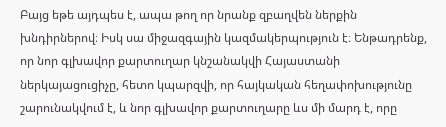Բայց եթե այդպես է, ապա թող որ նրանք զբաղվեն ներքին խնդիրներով։ Իսկ սա միջազգային կազմակերպություն է։ Ենթադրենք, որ նոր գլխավոր քարտուղար կնշանակվի Հայաստանի ներկայացուցիչը, հետո կպարզվի, որ հայկական հեղափոխությունը շարունակվում է, և նոր գլխավոր քարտուղարը ևս մի մարդ է, որը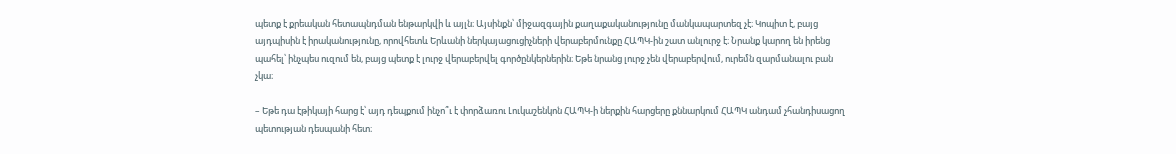պետք է քրեական հետապնդման ենթարկվի և այլն։ Այսինքն՝ միջազգային քաղաքականությունը մանկապարտեզ չէ։ Կոպիտ է, բայց այդպիսին է իրականությունը, որովհետև Երևանի ներկայացուցիչների վերաբերմունքը ՀԱՊԿ-ին շատ անլուրջ է։ Նրանք կարող են իրենց պահել՝ ինչպես ուզում են, բայց պետք է լուրջ վերաբերվել գործընկերներին։ Եթե նրանց լուրջ չեն վերաբերվում, ուրեմն զարմանալու բան չկա։

– Եթե դա էթիկայի հարց է՝ այդ դեպքում ինչո՞ւ է փորձառու Լուկաշենկոն ՀԱՊԿ-ի ներքին հարցերը քննարկում ՀԱՊԿ անդամ չհանդիսացող պետության դեսպանի հետ։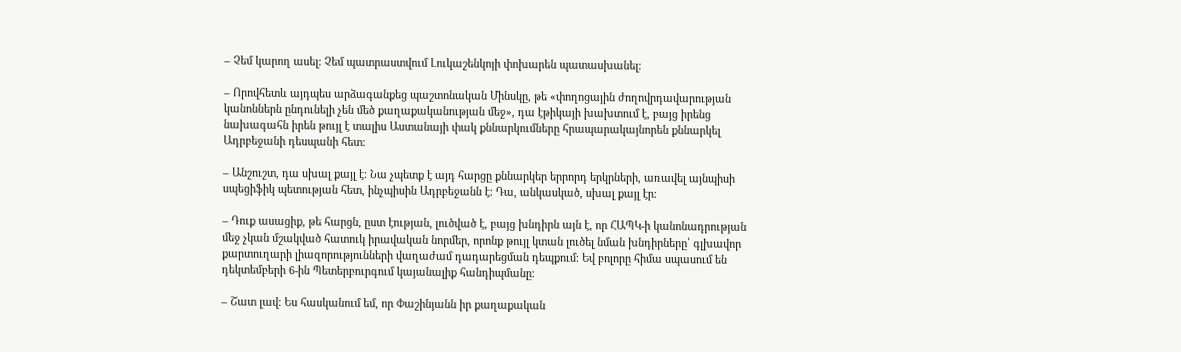– Չեմ կարող ասել։ Չեմ պատրաստվում Լուկաշենկոյի փոխարեն պատասխանել։

– Որովհետև այդպես արձագանքեց պաշտոնական Մինսկը, թե «փողոցային ժողովրդավարության կանոններն ընդունելի չեն մեծ քաղաքականության մեջ», դա էթիկայի խախտում է, բայց իրենց նախագահն իրեն թույլ է տալիս Աստանայի փակ քննարկումները հրապարակայնորեն քննարկել Ադրբեջանի դեսպանի հետ։

– Անշուշտ, դա սխալ քայլ է։ Նա չպետք է այդ հարցը քննարկեր երրորդ երկրների, առավել այնպիսի սպեցիֆիկ պետության հետ, ինչպիսին Ադրբեջանն է։ Դա, անկասկած, սխալ քայլ էր։

– Դուք ասացիք, թե հարցն, ըստ էության, լուծված է, բայց խնդիրն այն է, որ ՀԱՊԿ-ի կանոնադրության մեջ չկան մշակված հատուկ իրավական նորմեր, որոնք թույլ կտան լուծել նման խնդիրները՝ գլխավոր քարտուղարի լիազորությունների վաղաժամ դադարեցման դեպքում։ Եվ բոլորը հիմա սպասում են դեկտեմբերի 6-ին Պետերբուրգում կայանալիք հանդիպմանը։

– Շատ լավ։ Ես հասկանում եմ, որ Փաշինյանն իր քաղաքական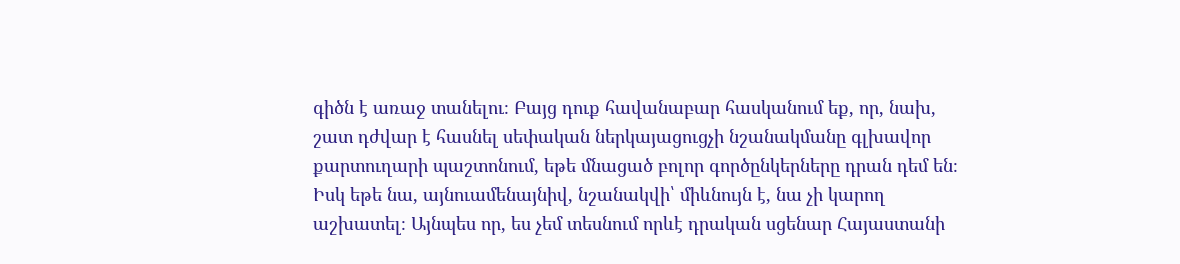գիծն է առաջ տանելու։ Բայց դուք հավանաբար հասկանում եք, որ, նախ, շատ դժվար է հասնել սեփական ներկայացուցչի նշանակմանը գլխավոր քարտուղարի պաշտոնում, եթե մնացած բոլոր գործընկերները դրան դեմ են։ Իսկ եթե նա, այնուամենայնիվ, նշանակվի՝ միևնույն է, նա չի կարող աշխատել։ Այնպես որ, ես չեմ տեսնում որևէ դրական սցենար Հայաստանի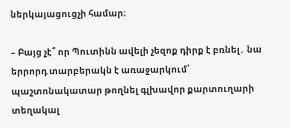ներկայացուցչի համար։

– Բայց չէ՞ որ Պուտինն ավելի չեզոք դիրք է բռնել․ նա երրորդ տարբերակն է առաջարկում՝ պաշտոնակատար թողնել գլխավոր քարտուղարի տեղակալ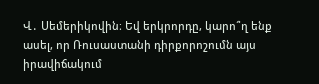Վ․ Սեմերիկովին։ Եվ երկրորդը, կարո՞ղ ենք ասել, որ Ռուսաստանի դիրքորոշումն այս իրավիճակում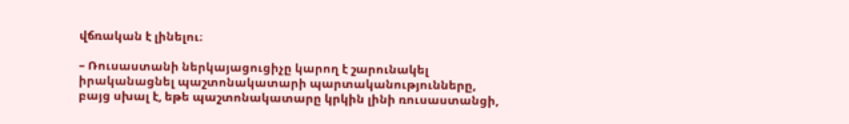վճռական է լինելու։

– Ռուսաստանի ներկայացուցիչը կարող է շարունակել իրականացնել պաշտոնակատարի պարտականությունները, բայց սխալ է, եթե պաշտոնակատարը կրկին լինի ռուսաստանցի,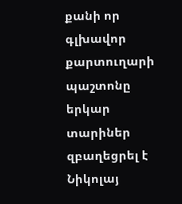քանի որ գլխավոր քարտուղարի պաշտոնը երկար տարիներ զբաղեցրել է Նիկոլայ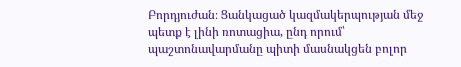Բորդյուժան։ Ցանկացած կազմակերպության մեջ պետք է լինի ռոտացիա, ընդ որում՝ պաշտոնավարմանը պիտի մասնակցեն բոլոր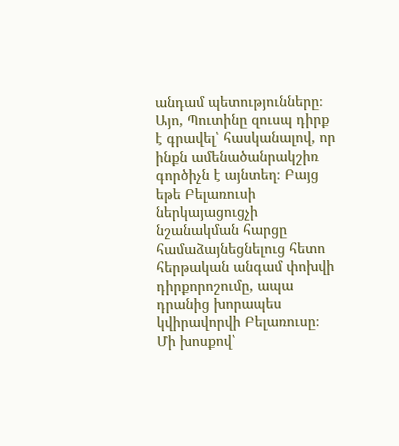անդամ պետությունները։ Այո, Պուտինը զուսպ դիրք է գրավել՝ հասկանալով, որ ինքն ամենածանրակշիռ գործիչն է այնտեղ։ Բայց եթե Բելառուսի ներկայացուցչի նշանակման հարցը համաձայնեցնելուց հետո հերթական անգամ փոխվի դիրքորոշումը, ապա դրանից խորապես կվիրավորվի Բելառուսը։ Մի խոսքով՝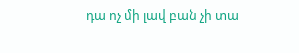դա ոչ մի լավ բան չի տա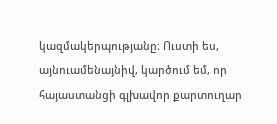կազմակերպությանը։ Ուստի ես, այնուամենայնիվ, կարծում եմ, որ հայաստանցի գլխավոր քարտուղար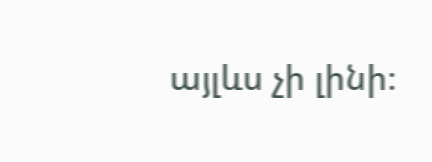այլևս չի լինի։